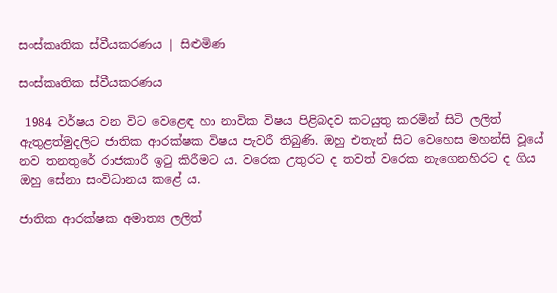සංස්කෘතික ස්වීයකරණය | සිළුමිණ

සංස්කෘතික ස්වීයකරණය

 1984 වර්ෂය වන විට වෙළෙඳ හා නාවික විෂය පිළිබදව කටයුතු කරමින් සිටි ලලිත් ඇතුළත්මුදලිට ජාතික ආරක්ෂක විෂය පැවරී තිබුණි. ඔහු එතැන් සිට වෙහෙස මහන්සි වූයේ නව තනතුරේ රාජකාරී ඉටු කිරීමට ය. වරෙක උතුරට ද තවත් වරෙක නැගෙනහිරට ද ගිය ඔහු සේනා සංවිධානය කළේ ය.

ජාතික ආරක්ෂක අමාත්‍ය ලලිත්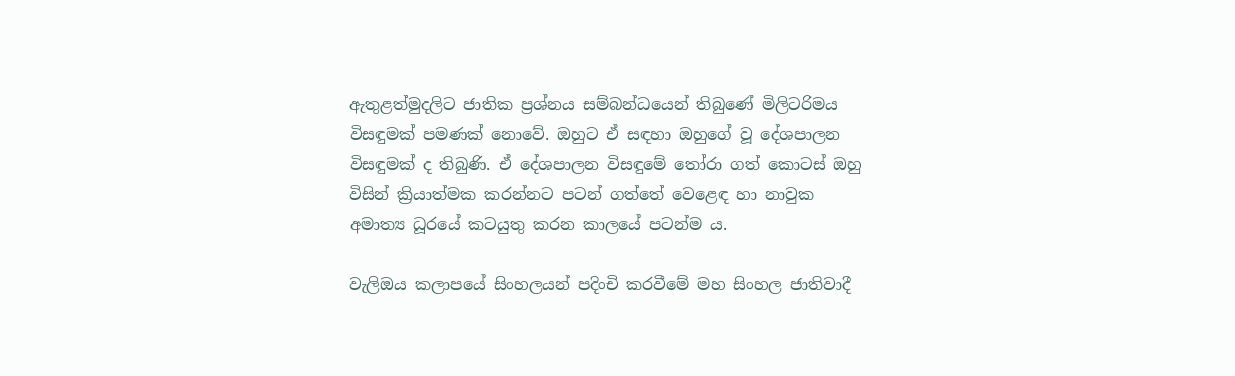ඇතුළත්මුදලිට ජාතික ප්‍රශ්නය සම්බන්ධයෙන් තිබුණේ මිලිටරිමය විසඳුමක් පමණක් නොවේ. ඔහුට ඒ සඳහා ඔහුගේ වූ දේශපාලන විසඳුමක් ද තිබුණි. ඒ දේශපාලන විසඳුමේ තෝරා ගත් කොටස් ඔහු විසින් ක්‍රියාත්මක කරන්නට පටන් ගත්තේ වෙළෙඳ හා නාවුක අමාත්‍ය ධූරයේ කටයුතු කරන කාලයේ පටන්ම ය.

වැලිඔය කලාපයේ සිංහලයන් පදිංචි කරවීමේ මහ සිංහල ජාතිවාදී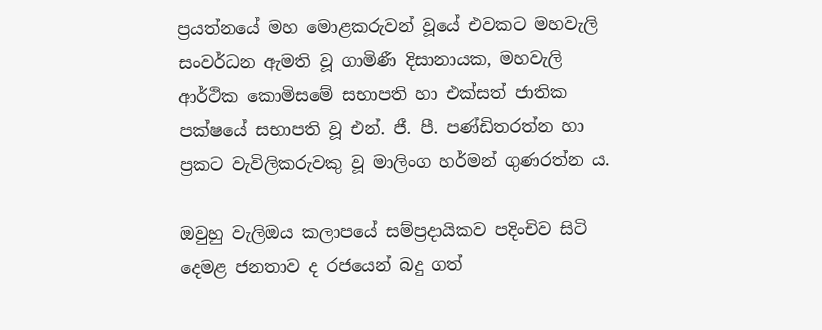ප්‍රයත්නයේ මහ මොළකරුවන් වූයේ එවකට මහවැලි සංවර්ධන ඇමති වූ ගාමිණී දිසානායක, මහවැලි ආර්ථික කොමිසමේ සභාපති හා එක්සත් ජාතික පක්ෂයේ සභාපති වූ එන්. ජී. පී. පණ්ඩිතරත්න හා ප්‍රකට වැවිලිකරුවකු වූ මාලිංග හර්මන් ගුණරත්න ය.

ඔවුහු වැලිඔය කලාපයේ සම්ප්‍රදායිකව පදිංචිව සිටි දෙමළ ජනතාව ද රජයෙන් බදු ගත්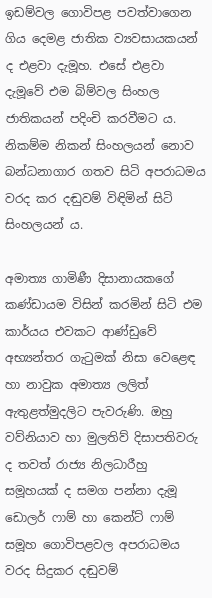ඉඩම්වල ගොවිපළ පවත්වාගෙන ගිය දෙමළ ජාතික ව්‍යවසායකයන් ද එළවා දැමූහ. එසේ එළවා දැමූවේ එම බිම්වල සිංහල ජාතිකයන් පදිංචි කරවීමට ය. නිකම්ම නිකන් සිංහලයන් නොව බන්ධනාගාර ගතව සිටි අපරාධමය වරද කර දඬුවම් විඳිමින් සිටි සිංහලයන් ය.

අමාත්‍ය ගාමිණී දිසානායකගේ කණ්ඩායම විසින් කරමින් සිටි එම කාර්යය එවකට ආණ්ඩුවේ අභ්‍යන්තර ගැටුමක් නිසා වෙළෙඳ හා නාවුක අමාත්‍ය ලලිත් ඇතුළත්මුදලිට පැවරුණි. ඔහු වව්නියාව හා මුලතිව් දිසාපතිවරු ද තවත් රාජ්‍ය නිලධාරීහු සමූහයක් ද සමග පන්නා දැමූ ඩොලර් ෆාම් හා කෙන්ට් ෆාම් සමූහ ගොවිපළවල අපරාධමය වරද සිදුකර දඬුවම්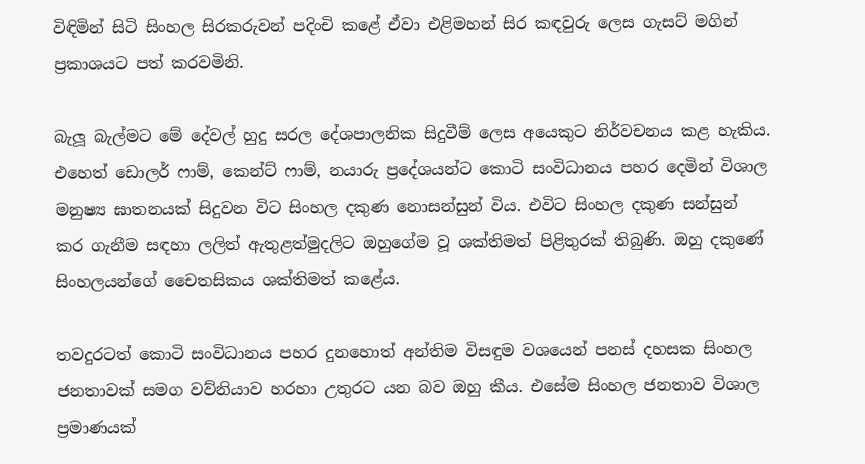විඳිමින් සිටි සිංහල සිරකරුවන් පදිංචි කළේ ඒවා එළිමහන් සිර කඳවුරු ලෙස ගැසට් මගින් ප්‍රකාශයට පත් කරවමිනි.

බැලූ බැල්මට මේ දේවල් හුදු සරල දේශපාලනික සිදුවීම් ලෙස අයෙකුට නිර්වචනය කළ හැකිය. එහෙත් ඩොලර් ෆාම්, කෙන්ට් ෆාම්, නයාරු ප්‍රදේශයන්ට කොටි සංවිධානය පහර දෙමින් විශාල මනුෂ්‍ය ඝාතනයක් සිදුවන විට සිංහල දකුණ නොසන්සුන් විය. එවිට සිංහල දකුණ සන්සුන් කර ගැනීම සඳහා ලලිත් ඇතුළත්මුදලිට ඔහුගේම වූ ශක්තිමත් පිළිතුරක් තිබුණි. ඔහු දකුණේ සිංහලයන්ගේ චෛතසිකය ශක්තිමත් කළේය.

තවදුරටත් කොටි සංවිධානය පහර දුනහොත් අන්තිම විසඳුම වශයෙන් පනස් දහසක සිංහල ජනතාවක් සමග වව්නියාව හරහා උතුරට යන බව ඔහු කීය. එසේම සිංහල ජනතාව විශාල ප්‍රමාණයක්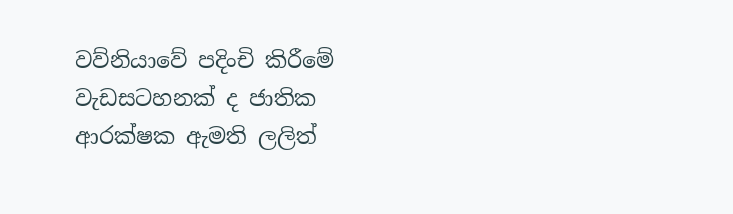වව්නියාවේ පදිංචි කිරීමේ වැඩසටහනක් ද ජාතික ආරක්ෂක ඇමති ලලිත්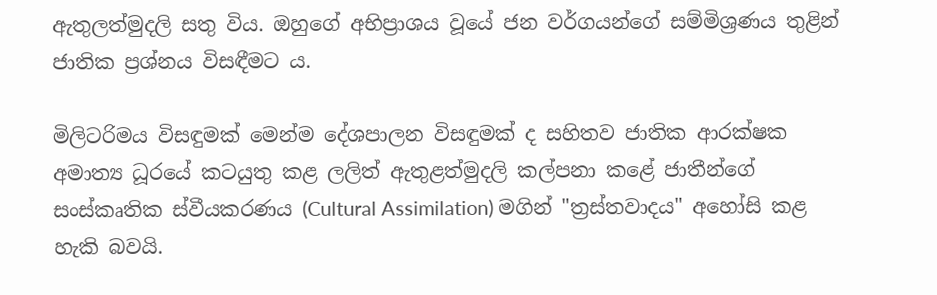ඇතුලත්මුදලි සතු විය. ඔහුගේ අභිප්‍රාශය වූයේ ජන වර්ගයන්ගේ සම්මිශ්‍රණය තුළින් ජාතික ප්‍රශ්නය විසඳීමට ය.

මිලිටරිමය විසඳුමක් මෙන්ම දේශපාලන විසඳුමක් ද සහිතව ජාතික ආරක්ෂක අමාත්‍ය ධූරයේ කටයුතු කළ ලලිත් ඇතුළත්මුදලි කල්පනා කළේ ජාතීන්ගේ සංස්කෘතික ස්වීයකරණය (Cultural Assimilation) මගින් "ත්‍රස්තවාදය" අහෝසි කළ හැකි බවයි.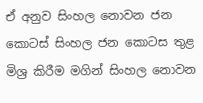ඒ අනුව සිංහල නොවන ජන කොටස් සිංහල ජන කොටස තුළ මිශ්‍ර කිරීම මගින් සිංහල නොවන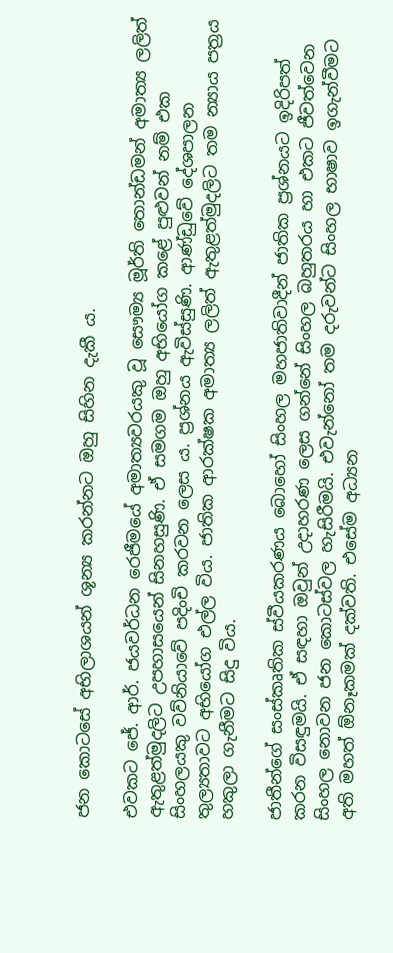ජන කොටසේ අභිලාශයන් ශූන්‍ය කරන්නට ඔහු සිහින දැකී ය.

එවකට ජේ. ආර්. ජයවර්ධන රෙජීමයේ අමාත්‍යවරයකු වූ සෞම්‍ය මූර්ති තොන්ඩමන් අමාත්‍ය ලලිත් ඇතුළත්මුදලිට උපහාසයෙන් සිනහසුණි. ඒ සමගම ඔහු අභියෝග කළේ පුළුවන් නම් එක සිංහලයකු වව්නියාවේ පදිංචි කරවන ලෙස ය. ප්‍රශ්නය ඇවිස්සුණි. ආණ්ඩුවේ දේශපාලන තුල්‍යතාවට අභියෝග එල්ල විය. ජාතික ආරක්ෂක අමාත්‍ය ලලිත් ඇතුළත්මුදලිට තම න්‍යාය පත්‍රය හකුලා ගැනීමට සිදු විය.

ජාතීන්ගේ සංස්කෘතික ස්වීයකරණය බොහෝ සිංහල මහජාතිවාදීන් ජාතික ප්‍රශ්නයට ඉදිරිපත් කරන විසඳුමයි. ඒ සඳහා ඔවුන් උදාහරණ ලෙස ගන්නේ සිංහල බහුතරය හා එකට ජීවත්වෙන සිංහල නොවන ජන කොටස්වල හැසිරීමයි. එවැන්නෝ තම දරුවන්ට සිංහල භාෂාව ඉගැන්වීමට අති මහත් ඕනෑකමක් දක්වති. එසේම අධ්‍යන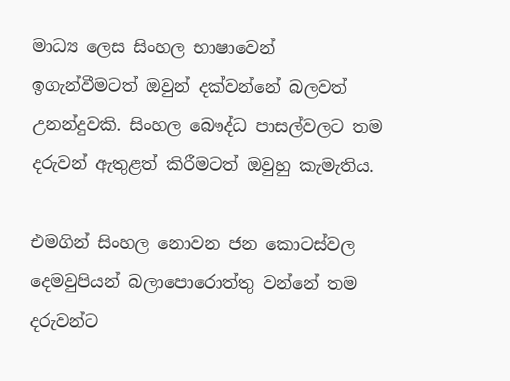මාධ්‍ය ලෙස සිංහල භාෂාවෙන් ඉගැන්වීමටත් ඔවුන් දක්වන්නේ බලවත් උනන්දුවකි. සිංහල බෞද්ධ පාසල්වලට තම දරුවන් ඇතුළත් කිරීමටත් ඔවුහු කැමැතිය.

එමගින් සිංහල නොවන ජන කොටස්වල දෙමවුපියන් බලාපොරොත්තු වන්නේ තම දරුවන්ට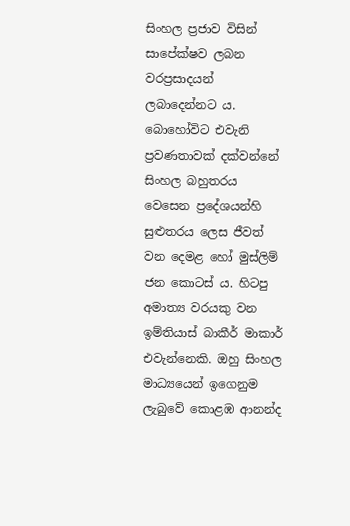සිංහල ප්‍රජාව විසින් සාපේක්ෂව ලබන වරප්‍රසාදයන් ලබාදෙන්නට ය. බොහෝවිට එවැනි ප්‍රවණතාවක් දක්වන්නේ සිංහල බහුතරය වෙසෙන ප්‍රදේශයන්හි සුළුතරය ලෙස ජීවත් වන දෙමළ හෝ මුස්ලිම් ජන කොටස් ය. හිටපු අමාත්‍ය වරයකු වන ඉම්තියාස් බාකීර් මාකාර් එවැන්නෙකි. ඔහු සිංහල මාධ්‍යයෙන් ඉගෙනුම ලැබුවේ කොළඹ ආනන්ද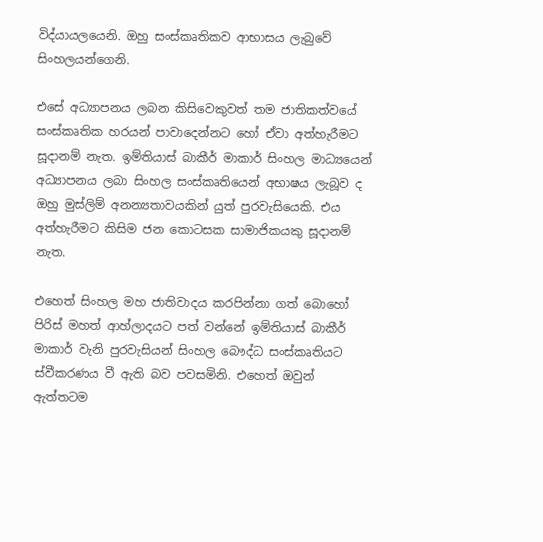විද්යායලයෙනි. ඔහු සංස්කෘතිකව ආභාසය ලැබුවේ සිංහලයන්ගෙනි.

එසේ අධ්‍යාපනය ලබන කිසිවෙකුවත් තම ජාතිකත්වයේ සංස්කෘතික හරයන් පාවාදෙන්නට හෝ ඒවා අත්හැරීමට සූදානම් නැත. ඉම්තියාස් බාකීර් මාකාර් සිංහල මාධ්‍යයෙන් අධ්‍යාපනය ලබා සිංහල සංස්කෘතියෙන් අභාෂය ලැබූව ද ඔහු මුස්ලිම් අනන්‍යතාවයකින් යුත් පුරවැසියෙකි. එය අත්හැරීමට කිසිම ජන කොටසක සාමාජිකයකු සූදානම් නැත.

එහෙත් සිංහල මහ ජාතිවාදය කරපින්නා ගත් බොහෝ පිරිස් මහත් ආහ්ලාදයට පත් වන්නේ ඉම්තියාස් බාකීර් මාකාර් වැනි පුරවැසියන් සිංහල බෞද්ධ සංස්කෘතියට ස්වීකරණය වී ඇති බව පවසමිනි. එහෙත් ඔවුන් ඇත්තටම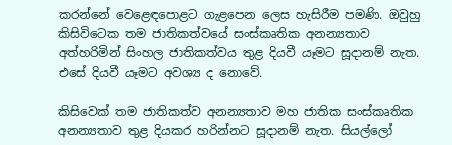කරන්නේ වෙළෙඳපොළට ගැළපෙන ලෙස හැසිරීම පමණි. ඔවුහු කිසිවිටෙක තම ජාතිකත්වයේ සංස්කෘතික අනන්‍යතාව අත්හරිමින් සිංහල ජාතිකත්වය තුළ දියවී යෑමට සූදානම් නැත. එසේ දියවී යෑමට අවශ්‍ය ද නොවේ.

කිසිවෙක් තම ජාතිකත්ව අනන්‍යතාව මහ ජාතික සංස්කෘතික අනන්‍යතාව තුළ දියකර හරින්නට සූදානම් නැත. සියල්ලෝ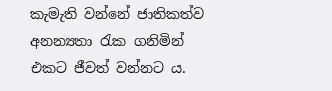කැමැති වන්නේ ජාතිකත්ව අනන්‍යතා රැක ගනිමින් එකට ජීවත් වන්නට ය.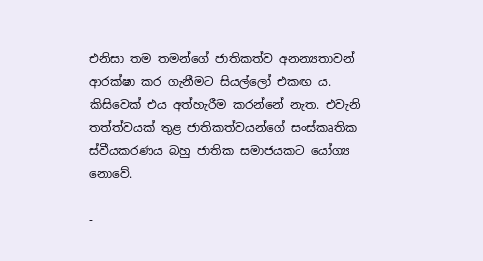එනිසා තම තමන්ගේ ජාතිකත්ව අනන්‍යතාවන් ආරක්ෂා කර ගැනීමට සියල්ලෝ එකඟ ය. කිසිවෙක් එය අත්හැරීම කරන්නේ නැත. එවැනි තත්ත්වයක් තුළ ජාතිකත්වයන්ගේ සංස්කෘතික ස්වීයකරණය බහු ජාතික සමාජයකට යෝග්‍ය නොවේ.

-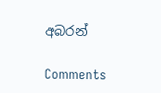අබරන්

Comments